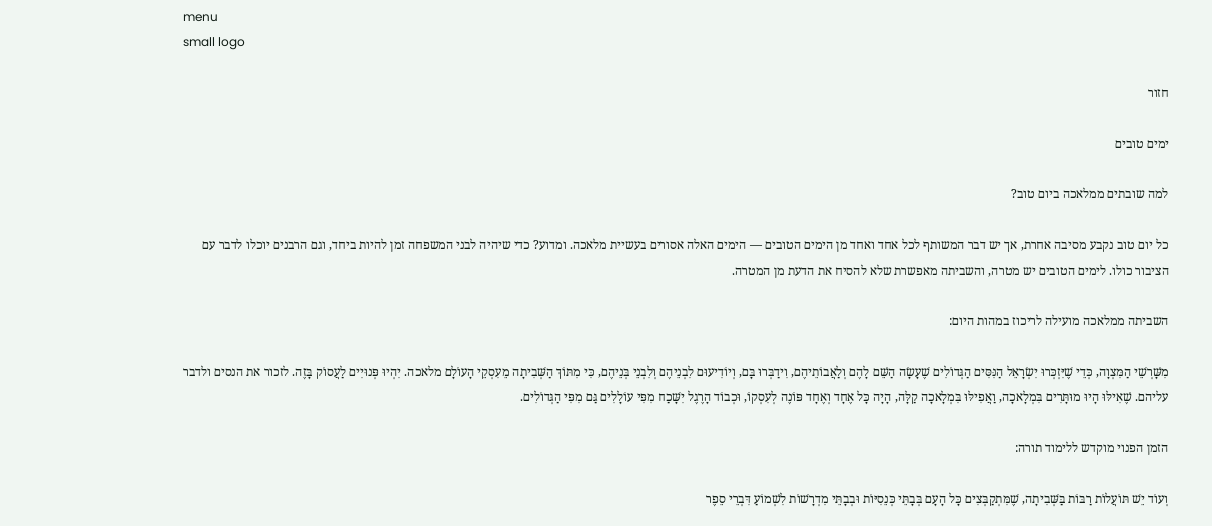menu
small logo

חזור

ימים טובים

למה שובתים ממלאכה ביום טוב?

כל יום טוב נקבע מסיבה אחרת, אך יש דבר המשותף לכל אחד ואחד מן הימים הטובים — הימים האלה אסורים בעשיית מלאכה. ומדוע? כדי שיהיה לבני המשפחה זמן להיות ביחד, וגם הרבנים יוכלו לדבר עם הציבור כולו. לימים הטובים יש מטרה, והשביתה מאפשרת שלא להסיח את הדעת מן המטרה.

השביתה ממלאכה מועילה לריכוז במהות היום:

מִשָּׁרְשֵׁי הַמִּצְוָה, כְּדֵי שֶׁיִּזְכְּרוּ יִשְׂרָאֵל הַנִּסִּים הַגְּדוֹלִים שֶׁעָשָׂה הַשֵּׁם לָהֶם וְלַאֲבוֹתֵיהֶם, וִידַבְּרוּ בָּם, וְיוֹדִיעוּם לִבְנֵיהֶם וְלִבְנֵי בְּנֵיהֶם, כִּי מִתּוֹךְ הַשְּׁבִיתָה מֵעִסְקֵי הָעוֹלָם מלאכה. יִהְיוּ פְּנוּיִים לַעֲסוֹק בָּזֶה. לזכור את הנסים ולדבר עליהם. שֶׁאִילּוּ הָיוּ מוּתָּרִים בִּמְלָאכָה, וַאֲפִילּוּ בִּמְלָאכָה קַלָּה, הָיָה כָּל אֶחָד וְאֶחָד פּוֹנֶה לְעִסְקוֹ, וּכְבוֹד הָרֶגֶל יִשָּׁכַח מִפִּי עוֹלָלִים גַּם מִפִּי הַגְּדוֹלִים.

הזמן הפנוי מוקדש ללימוד תורה:

וְעוֹד יֵשׁ תּוֹעֲלוֹת רַבּוֹת בַּשְּׁבִיתָה, שֶׁמִּתְקַבְּצִים כָּל הָעָם בְּבָתֵּי כְּנֵסִיּוֹת וּבְבָתֵּי מִדְרָשׁוֹת לִשְׁמוֹעַ דִּבְרֵי סֵפֶר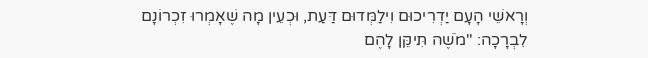וְרָאשֵׁי הָעָם יַדְרִיכוּם וִילַמְּדוּם דַּעַת, וּכְעֵין מָה שֶׁאָמְרוּ זִכְרוֹנָם לִבְרָכָה: "מֹשֶׁה תִּיקֵּן לָהֶם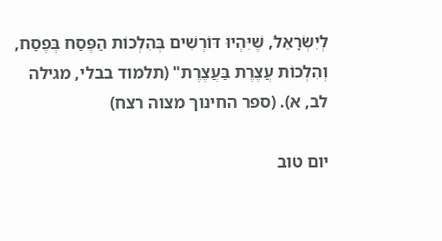לְיִשְׂרָאֵל, שֶׁיִּהְיוּ דּוֹרְשִׁים בְּהִלְכוֹת הַפֶּסַח בְּפֶסַח, וְהִלְכוֹת עֲצֶרֶת בַּעֲצֶרֶת" (תלמוד בבלי, מגילה לב, א). (ספר החינוך מצוה רצח)

יום טוב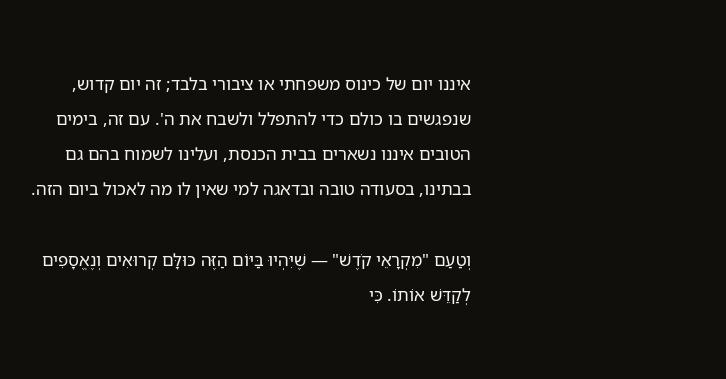איננו יום של כינוס משפחתי או ציבורי בלבד; זה יום קדוש, שנפגשים בו כולם כדי להתפלל ולשבח את ה'. עם זה, בימים הטובים איננו נשארים בבית הכנסת, ועלינו לשמוח בהם גם בבתינו, בסעודה טובה ובדאגה למי שאין לו מה לאכול ביום הזה.

וְטַעַם "מִקְרָאֵי קֹדֶשׁ" — שֶׁיִּהְיוּ בַּיּוֹם הַזֶּה כּוּלָּם קְרוּאִים וְנֶאֱסָפִים לְקַדֵּשׁ אוֹתוֹ. כִּי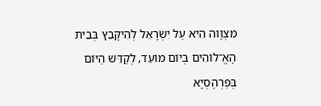מִצְוָוה הִיא עַל יִשְׂרָאֵל לְהִיקָּבֵץ בְּבֵית הָאֱ־לוֹהִים בְּיוֹם מוֹעֵד, לְקַדֵּשׁ הַיּוֹם בְּפַרְהֶסְיָא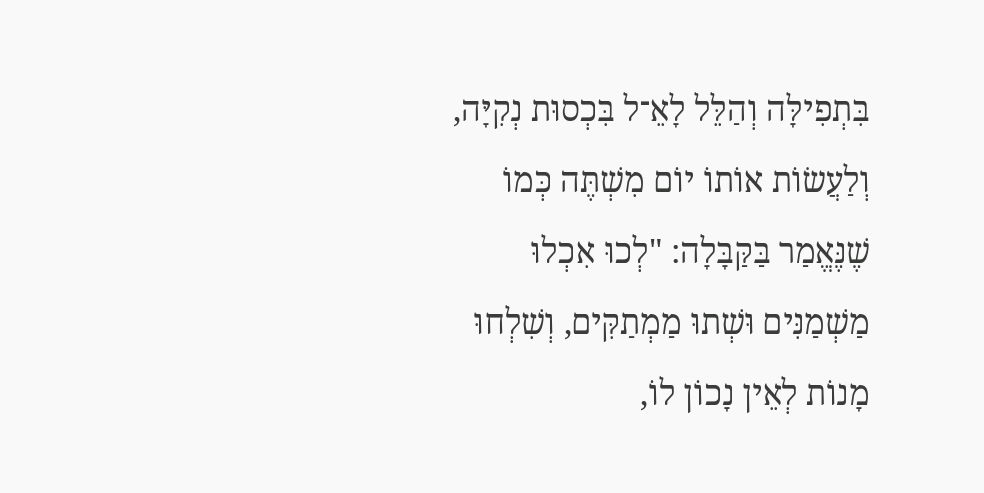בִּתְפִילָּה וְהַלֵּל לָאֵ־ל בִּכְסוּת נְקִיָּה, וְלַעֲשׂוֹת אוֹתוֹ יוֹם מִשְׁתֶּה כְּמוֹ שֶׁנֶּאֱמַר בַּקַּבָּלָה: "לְכוּ אִכְלוּ מַשְׁמַנִּים וּשְׁתוּ מַמְתַקִּים, וְשִׁלְחוּ מָנוֹת לְאֵין נָכוֹן לוֹ,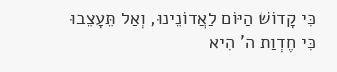כִּי קָדוֹשׁ הַיּוֹם לַאֲדוֹנֵינוּ, וְאַל תֵּעָצֵבוּ כִּי חֶדְוַת ה' הִיא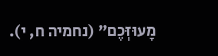מָעוּזְּכֶם" (נחמיה ח, י).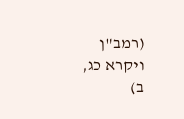(רמב"ן ויקרא כג, ב)